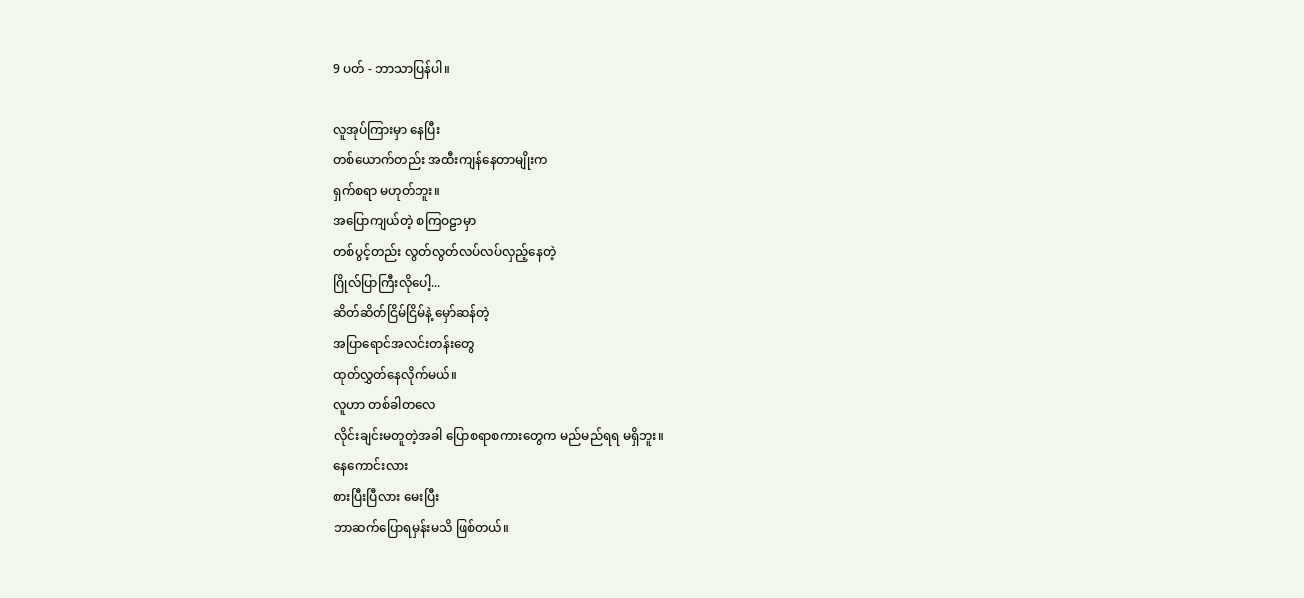9 ပတ် - ဘာသာပြန်ပါ။

လူအုပ်ကြားမှာ နေပြီး
တစ်ယောက်တည်း အထီးကျန်နေတာမျိုးက
ရှက်စရာ မဟုတ်ဘူး။
အပြောကျယ်တဲ့ စကြဝဠာမှာ
တစ်ပွင့်တည်း လွတ်လွတ်လပ်လပ်လှည့်နေတဲ့
ဂြိုလ်ပြာကြီးလိုပေါ့...
ဆိတ်ဆိတ်ငြိမ်ငြိမ်နဲ့ မှော်ဆန်တဲ့
အပြာရောင်အလင်းတန်းတွေ
ထုတ်လွှတ်နေလိုက်မယ်။
လူဟာ တစ်ခါတလေ
လိုင်းချင်းမတူတဲ့အခါ ပြောစရာစကားတွေက မည်မည်ရရ မရှိဘူး။
နေကောင်းလား
စားပြီးပြီလား မေးပြီး
ဘာဆက်ပြောရမှန်းမသိ ဖြစ်တယ်။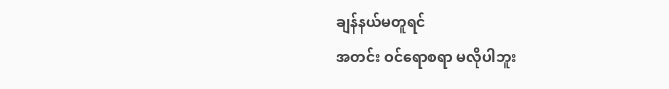ချန်နယ်မတူရင်
အတင်း ဝင်ရောစရာ မလိုပါဘူး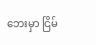ဘေးမှာ ငြိမ်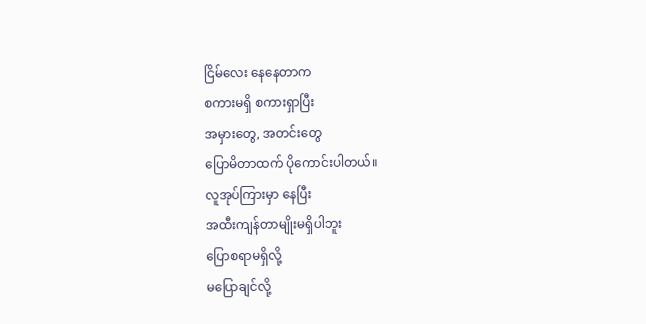ငြိမ်လေး နေနေတာက
စကားမရှိ စကားရှာပြီး
အမှားတွေ, အတင်းတွေ
ပြောမိတာထက် ပိုကောင်းပါတယ်။
လူအုပ်ကြားမှာ နေပြီး
အထီးကျန်တာမျိုးမရှိပါဘူး
ပြောစရာမရှိလို့
မပြောချင်လို့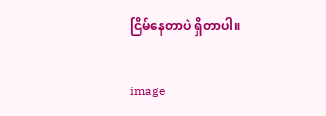ငြိမ်နေတာပဲ ရှိတာပါ။

image